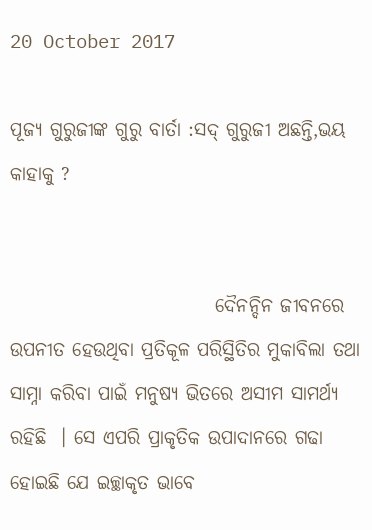20 October 2017

ପୂଜ୍ୟ ଗୁରୁଜୀଙ୍କ ଗୁରୁ ବାର୍ତା :ସଦ୍ ଗୁରୁଜୀ ଅଛନ୍ତି,ଭୟ କାହାକୁ ?


                           ଦୈନନ୍ଦିନ ଜୀବନରେ ଉପନୀତ ହେଉଥିବା ପ୍ରତିକୂଳ ପରିସ୍ଥିତିର ମୁକାବିଲା ତଥା ସାମ୍ନା କରିବା ପାଇଁ ମନୁଷ୍ୟ ଭିତରେ ଅସୀମ ସାମର୍ଥ୍ୟ ରହିଛି  । ସେ ଏପରି ପ୍ରାକୃତିକ ଉପାଦାନରେ ଗଢା ହୋଇଛି ଯେ ଇଚ୍ଛାକୃତ ଭାବେ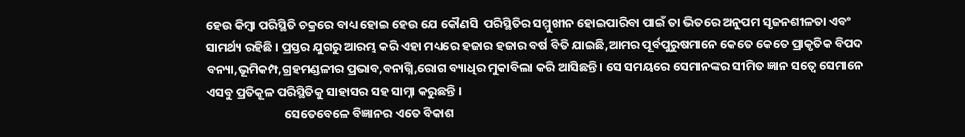ହେଉ କିମ୍ବା ପରିସ୍ଥିତି ଚକ୍ରରେ ବାଧ୍ୟ ହୋଇ ହେଉ ଯେ କୌଣସି  ପରିସ୍ଥିତିର ସମ୍ମୁଖୀନ ହୋଇପାରିବା ପାଇଁ ତା ଭିତରେ ଅନୁପମ ସୃଜନଶୀଳତା ଏବଂ ସାମର୍ଥ୍ୟ ରହିଛି । ପ୍ରସ୍ତର ଯୁଗରୁ ଆରମ୍ଭ କରି ଏହା ମଧ୍ୟରେ ହଜାର ହଜାର ବର୍ଷ ବିତି ଯାଇଛି,ଆମର ପୂର୍ବପୁରୁଷମାନେ କେତେ କେତେ ପ୍ରାକୃତିକ ବିପଦ ବନ୍ୟା,ଭୂମିକମ୍ପ,ଗ୍ରହମଣ୍ଡଳୀର ପ୍ରଭାବ,ବନାଗ୍ନି,ରୋଗ ବ୍ୟାଧିର ମୁକାବିଲା କରି ଆସିଛନ୍ତି । ସେ ସମୟରେ ସେମାନଙ୍କର ସୀମିତ ଜ୍ଞାନ ସତ୍ୱେ ସେମାନେ ଏସବୁ ପ୍ରତିକୂଳ ପରିସ୍ଥିତିକୁ ସାହାସର ସହ ସାମ୍ନା କରୁଛନ୍ତି ।
                            ସେତେବେଳେ ବିଜ୍ଞାନର ଏତେ ବିକାଶ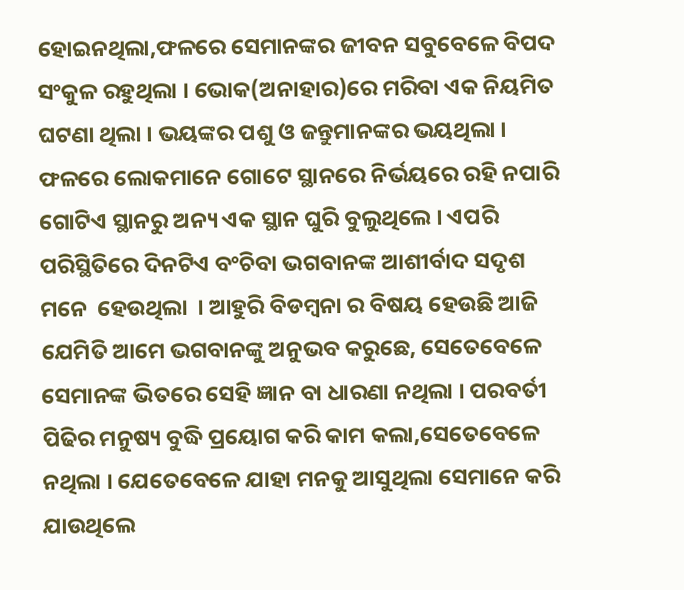ହୋଇନଥିଲା,ଫଳରେ ସେମାନଙ୍କର ଜୀବନ ସବୁବେଳେ ବିପଦ ସଂକୁଳ ରହୁଥିଲା । ଭୋକ(ଅନାହାର)ରେ ମରିବା ଏକ ନିୟମିତ ଘଟଣା ଥିଲା । ଭୟଙ୍କର ପଶୁ ଓ ଜନ୍ତୁମାନଙ୍କର ଭୟଥିଲା । ଫଳରେ ଲୋକମାନେ ଗୋଟେ ସ୍ଥାନରେ ନିର୍ଭୟରେ ରହି ନପାରି ଗୋଟିଏ ସ୍ଥାନରୁ ଅନ୍ୟ ଏକ ସ୍ଥାନ ଘୁରି ବୁଲୁଥିଲେ । ଏପରି ପରିସ୍ଥିତିରେ ଦିନଟିଏ ବଂଚିବା ଭଗବାନଙ୍କ ଆଶୀର୍ବାଦ ସଦୃଶ ମନେ  ହେଉଥିଲା  । ଆହୁରି ବିଡମ୍ବନା ର ବିଷୟ ହେଉଛି ଆଜି ଯେମିତି ଆମେ ଭଗବାନଙ୍କୁ ଅନୁଭବ କରୁଛେ, ସେତେବେଳେ ସେମାନଙ୍କ ଭିତରେ ସେହି ଜ୍ଞାନ ବା ଧାରଣା ନଥିଲା । ପରବର୍ତୀ ପିଢିର ମନୁଷ୍ୟ ବୁଦ୍ଧି ପ୍ରୟୋଗ କରି କାମ କଲା,ସେତେବେଳେ ନଥିଲା । ଯେତେବେଳେ ଯାହା ମନକୁ ଆସୁଥିଲା ସେମାନେ କରି ଯାଉଥିଲେ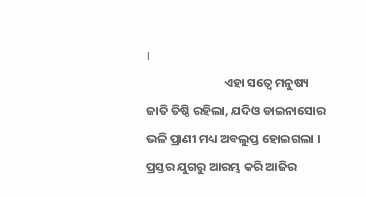।
                            ଏହା ସତ୍ୱେ ମନୁଷ୍ୟ ଜାତି ତିଷ୍ଠି ରହିଲା, ଯଦିଓ ଡାଇନାସୋର ଭଳି ପ୍ରାଣୀ ମଧ୍ୟ ଅବଲୁପ୍ତ ହୋଇଗଲା । ପ୍ରସ୍ତର ଯୁଗରୁ ଆରମ୍ଭ କରି ଆଜିର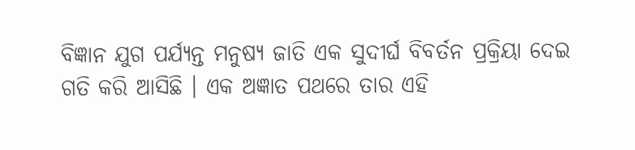ବିଜ୍ଞାନ ଯୁଗ ପର୍ଯ୍ୟନ୍ତ ମନୁଷ୍ୟ ଜାତି ଏକ ସୁଦୀର୍ଘ ବିବର୍ତନ ପ୍ରକ୍ରିୟା ଦେଇ ଗତି କରି ଆସିଛି । ଏକ ଅଜ୍ଞାତ ପଥରେ ତାର ଏହି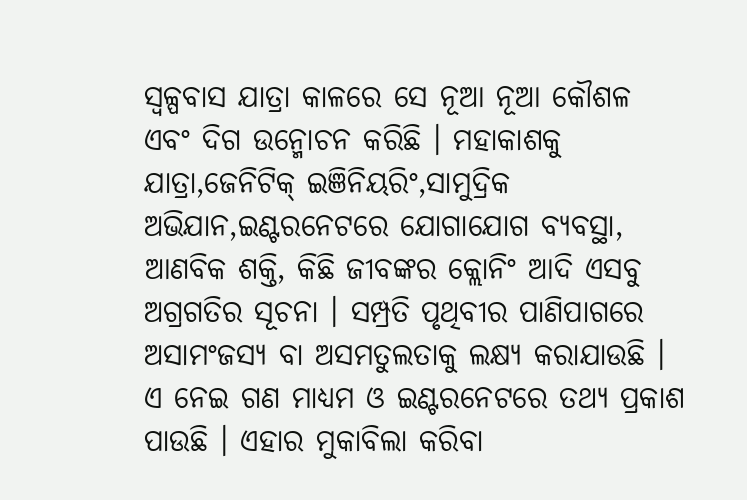ସ୍ବଳ୍ପବାସ ଯାତ୍ରା କାଳରେ ସେ ନୂଆ ନୂଆ କୌଶଳ ଏବଂ ଦିଗ ଉନ୍ମୋଚନ କରିଛି । ମହାକାଶକୁ ଯାତ୍ରା,ଜେନିଟିକ୍ ଇଞିନିୟରିଂ,ସାମୁଦ୍ରିକ ଅଭିଯାନ,ଇଣ୍ଟରନେଟରେ ଯୋଗାଯୋଗ ବ୍ୟବସ୍ଥା, ଆଣବିକ ଶକ୍ତି, କିଛି ଜୀବଙ୍କର କ୍ଲୋନିଂ ଆଦି ଏସବୁ ଅଗ୍ରଗତିର ସୂଚନା । ସମ୍ପ୍ରତି ପୃଥିବୀର ପାଣିପାଗରେ ଅସାମଂଜସ୍ୟ ବା ଅସମତୁଲତାକୁ ଲକ୍ଷ୍ୟ କରାଯାଉଛି । ଏ ନେଇ ଗଣ ମାଧ୍ୟମ ଓ ଇଣ୍ଟରନେଟରେ ତଥ୍ୟ ପ୍ରକାଶ ପାଉଛି । ଏହାର ମୁକାବିଲା କରିବା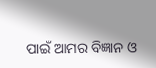ପାଇଁ ଆମର ବିଜ୍ଞାନ ଓ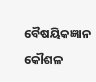ବୈଷୟିକଜ୍ଞାନ  କୌଶଳ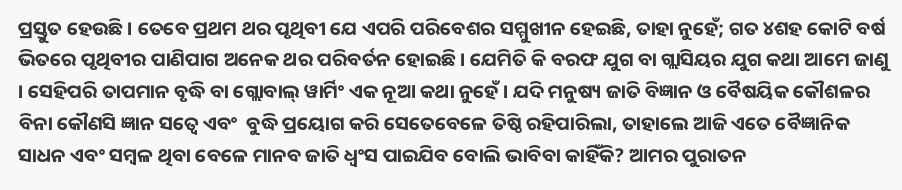ପ୍ରସ୍ତୁତ ହେଉଛି । ତେବେ ପ୍ରଥମ ଥର ପୃଥିବୀ ଯେ ଏପରି ପରିବେଶର ସମ୍ମୁଖୀନ ହେଇଛି, ତାହା ନୁହେଁ; ଗତ ୪ଶହ କୋଟି ବର୍ଷ ଭିତରେ ପୃଥିବୀର ପାଣିପାଗ ଅନେକ ଥର ପରିବର୍ତନ ହୋଇଛି । ଯେମିତି କି ବରଫ ଯୁଗ ବା ଗ୍ଲାସିୟର ଯୁଗ କଥା ଆମେ ଜାଣୁ । ସେହିପରି ତାପମାନ ବୃଦ୍ଧି ବା ଗ୍ଲୋବାଲ୍ ୱାର୍ମିଂ ଏକ ନୂଆ କଥା ନୁହେଁ । ଯଦି ମନୁଷ୍ୟ ଜାତି ବିଜ୍ଞାନ ଓ ବୈଷୟିକ କୌଶଳର ବିନା କୌଣସି ଜ୍ଞାନ ସତ୍ୱେ ଏବଂ  ବୁଦ୍ଧି ପ୍ରୟୋଗ କରି ସେତେବେଳେ ତିଷ୍ଠି ରହିପାରିଲା, ତାହାଲେ ଆଜି ଏତେ ବୈଜ୍ଞାନିକ ସାଧନ ଏବଂ ସମ୍ବଳ ଥିବା ବେଳେ ମାନବ ଜାତି ଧ୍ୱଂସ ପାଇଯିବ ବୋଲି ଭାବିବା କାହିଁକି? ଆମର ପୁରାତନ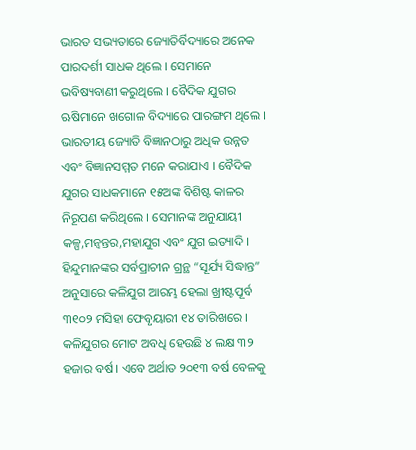ଭାରତ ସଭ୍ୟତାରେ ଜ୍ୟୋତିର୍ବିଦ୍ୟାରେ ଅନେକ ପାରଦର୍ଶୀ ସାଧକ ଥିଲେ । ସେମାନେ ଭବିଷ୍ୟବାଣୀ କରୁଥିଲେ । ବୈଦିକ ଯୁଗର ଋଷିମାନେ ଖଗୋଳ ବିଦ୍ୟାରେ ପାରଙ୍ଗମ ଥିଲେ । ଭାରତୀୟ ଜ୍ୟୋତି ବିଜ୍ଞାନଠାରୁ ଅଧିକ ଉନ୍ନତ ଏବଂ ବିଜ୍ଞାନସମ୍ମତ ମନେ କରାଯାଏ । ବୈଦିକ ଯୁଗର ସାଧକମାନେ ୧୫ଅଙ୍କ ବିଶିଷ୍ଟ କାଳର ନିରୂପଣ କରିଥିଲେ । ସେମାନଙ୍କ ଅନୁଯାୟୀ କଳ୍ପ,ମନ୍ୱନ୍ତର,ମହାଯୁଗ ଏବଂ ଯୁଗ ଇତ୍ୟାଦି । ହିନ୍ଦୁମାନଙ୍କର ସର୍ବପ୍ରାଚୀନ ଗ୍ରନ୍ଥ “ସୂର୍ଯ୍ୟ ସିଦ୍ଧାନ୍ତ” ଅନୁସାରେ କଳିଯୁଗ ଆରମ୍ଭ ହେଲା ଖ୍ରୀଷ୍ଟପୂର୍ବ ୩୧୦୨ ମସିହା ଫେବୃୟାରୀ ୧୪ ତାରିଖରେ । କଳିଯୁଗର ମୋଟ ଅବଧି ହେଉଛି ୪ ଲକ୍ଷ ୩୨ ହଜାର ବର୍ଷ । ଏବେ ଅର୍ଥାତ ୨୦୧୩ ବର୍ଷ ବେଳକୁ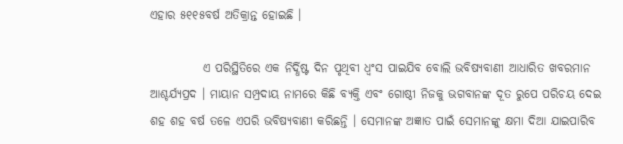ଏହାର ୫୧୧୫ବର୍ଷ ଅତିକ୍ରାନ୍ତ ହୋଇଛି ।

           ଏ ପରିସ୍ଥିତିରେ ଏକ ନିର୍ଦ୍ଧିଷ୍ଟ ଦିନ ପୃଥିବୀ ଧ୍ୱଂସ ପାଇଯିବ ବୋଲି ଭବିଷ୍ୟବାଣୀ ଆଧାରିତ ଖବରମାନ ଆଶ୍ଚର୍ଯ୍ୟପ୍ରଦ । ମାୟାନ ସମ୍ପ୍ରଦାୟ ନାମରେ କିଛି ବ୍ୟକ୍ତି ଏବଂ ଗୋଷ୍ଠୀ ନିଜକୁ ଭଗବାନଙ୍କ ଦୂତ ରୁପେ ପରିଚୟ ଦେଇ ଶହ ଶହ ବର୍ଷ ତଳେ ଏପରି ଭବିଷ୍ୟବାଣୀ କରିଛନ୍ତି । ସେମାନଙ୍କ ଅଜ୍ଞାତ ପାଇଁ ସେମାନଙ୍କୁ କ୍ଷମା ଦିଆ ଯାଇପାରିବ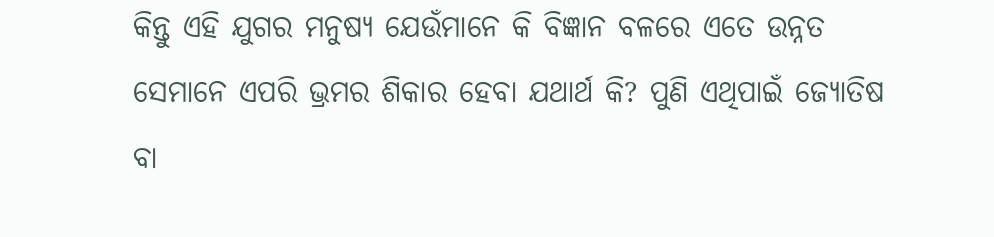କିନ୍ତୁ ଏହି ଯୁଗର ମନୁଷ୍ୟ ଯେଉଁମାନେ କି ବିଜ୍ଞାନ ବଳରେ ଏତେ ଉନ୍ନତ ସେମାନେ ଏପରି ଭ୍ରମର ଶିକାର ହେବା ଯଥାର୍ଥ କି? ପୁଣି ଏଥିପାଇଁ ଜ୍ୟୋତିଷ ବା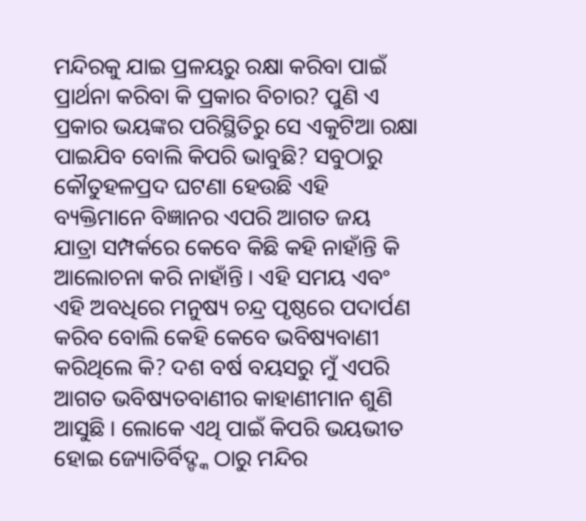ମନ୍ଦିରକୁ ଯାଇ ପ୍ରଳୟରୁ ରକ୍ଷା କରିବା ପାଇଁ ପ୍ରାର୍ଥନା କରିବା କି ପ୍ରକାର ବିଚାର? ପୁଣି ଏ ପ୍ରକାର ଭୟଙ୍କର ପରିସ୍ଥିତିରୁ ସେ ଏକୁଟିଆ ରକ୍ଷା ପାଇଯିବ ବୋଲି କିପରି ଭାବୁଛି? ସବୁଠାରୁ କୌତୁହଳପ୍ରଦ ଘଟଣା ହେଉଛି ଏହି ବ୍ୟକ୍ତିମାନେ ବିଜ୍ଞାନର ଏପରି ଆଗତ ଜୟ ଯାତ୍ରା ସମ୍ପର୍କରେ କେବେ କିଛି କହି ନାହାଁନ୍ତି କି ଆଲୋଚନା କରି ନାହାଁନ୍ତି । ଏହି ସମୟ ଏବଂ ଏହି ଅବଧିରେ ମନୁଷ୍ୟ ଚନ୍ଦ୍ର ପୃଷ୍ଠରେ ପଦାର୍ପଣ କରିବ ବୋଲି କେହି କେବେ ଭବିଷ୍ୟବାଣୀ କରିଥିଲେ କି? ଦଶ ବର୍ଷ ବୟସରୁ ମୁଁ ଏପରି ଆଗତ ଭବିଷ୍ୟତବାଣୀର କାହାଣୀମାନ ଶୁଣି ଆସୁଛି । ଲୋକେ ଏଥି ପାଇଁ କିପରି ଭୟଭୀତ ହୋଇ ଜ୍ୟୋତିର୍ବିଦ୍ଙ୍କ ଠାରୁ ମନ୍ଦିର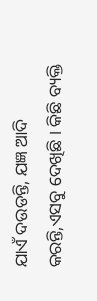ଯାଏଁ ଦଉଡନ୍ତି, ଯଜ୍ଞ ଆଦି କରନ୍ତି,ଏସବୁ ଦେଖିଛି । କିଛି ବ୍ୟକ୍ତି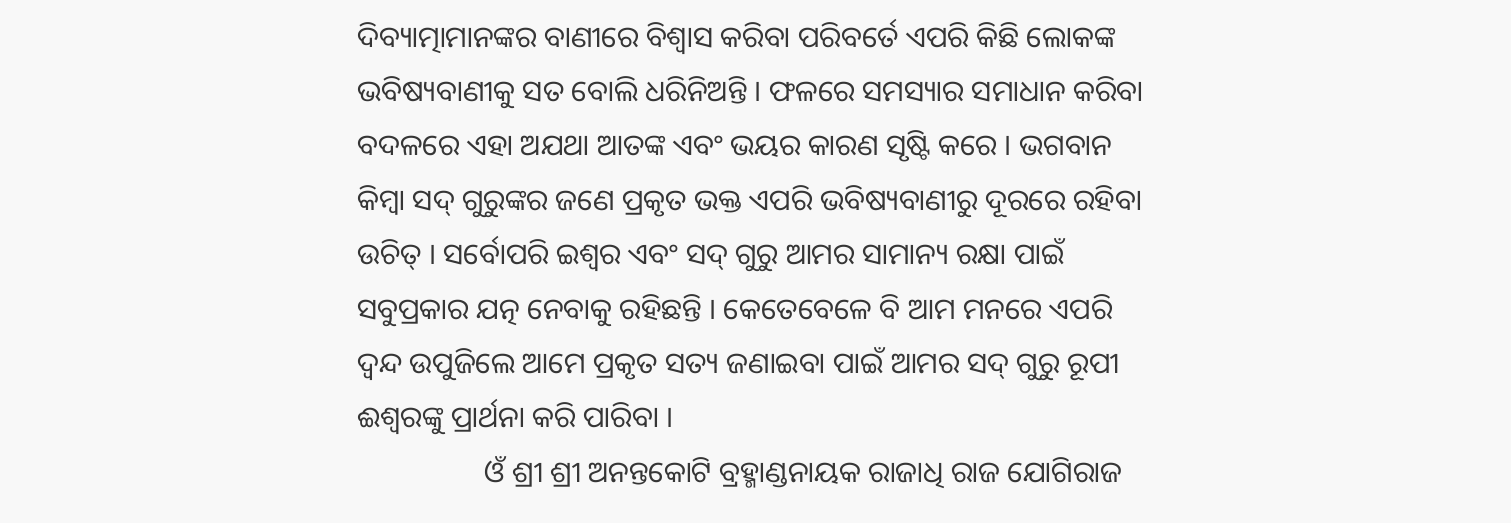ଦିବ୍ୟାତ୍ମାମାନଙ୍କର ବାଣୀରେ ବିଶ୍ୱାସ କରିବା ପରିବର୍ତେ ଏପରି କିଛି ଲୋକଙ୍କ ଭବିଷ୍ୟବାଣୀକୁ ସତ ବୋଲି ଧରିନିଅନ୍ତି । ଫଳରେ ସମସ୍ୟାର ସମାଧାନ କରିବା ବଦଳରେ ଏହା ଅଯଥା ଆତଙ୍କ ଏବଂ ଭୟର କାରଣ ସୃଷ୍ଟି କରେ । ଭଗବାନ କିମ୍ବା ସଦ୍ ଗୁରୁଙ୍କର ଜଣେ ପ୍ରକୃତ ଭକ୍ତ ଏପରି ଭବିଷ୍ୟବାଣୀରୁ ଦୂରରେ ରହିବା ଉଚିତ୍ । ସର୍ବୋପରି ଇଶ୍ୱର ଏବଂ ସଦ୍ ଗୁରୁ ଆମର ସାମାନ୍ୟ ରକ୍ଷା ପାଇଁ ସବୁପ୍ରକାର ଯତ୍ନ ନେବାକୁ ରହିଛନ୍ତି । କେତେବେଳେ ବି ଆମ ମନରେ ଏପରି ଦ୍ୱନ୍ଦ ଉପୁଜିଲେ ଆମେ ପ୍ରକୃତ ସତ୍ୟ ଜଣାଇବା ପାଇଁ ଆମର ସଦ୍ ଗୁରୁ ରୂପୀ ଈଶ୍ୱରଙ୍କୁ ପ୍ରାର୍ଥନା କରି ପାରିବା ।
                 ଓଁ ଶ୍ରୀ ଶ୍ରୀ ଅନନ୍ତକୋଟି ବ୍ରହ୍ମାଣ୍ଡନାୟକ ରାଜାଧି ରାଜ ଯୋଗିରାଜ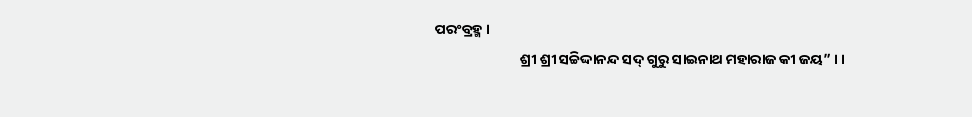ପରଂବ୍ରହ୍ମ ।
                          ଶ୍ରୀ ଶ୍ରୀ ସଚ୍ଚିଦ୍ଦାନନ୍ଦ ସଦ୍ ଗୁରୁ ସାଇନାଥ ମହାରାଜ କୀ ଜୟ” । ।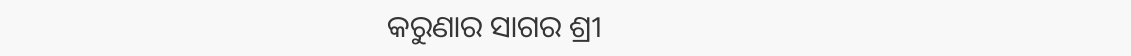କରୁଣାର ସାଗର ଶ୍ରୀ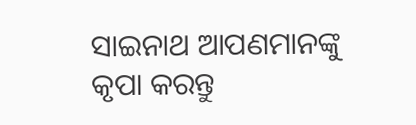ସାଇନାଥ ଆପଣମାନଙ୍କୁ  କୃପା କରନ୍ତୁ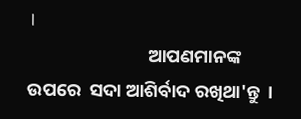।
                             ଆପଣମାନଙ୍କ ଉପରେ  ସଦା ଆଶିର୍ବାଦ ରଖିଥା'ନ୍ତୁ  ।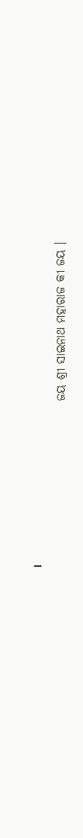।
                                   ଜୟ ଶ୍ରୀ ସାଇନାଥ ମହାରାଜ କୀ ଜୟ ।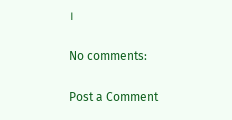।

No comments:

Post a Comment